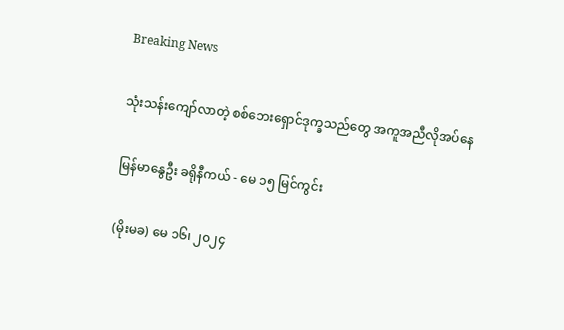Breaking News

သုံးသန်းကျော်လာတဲ့ စစ်ဘေးရှောင်ဒုက္ခသည်တွေ အကူအညီလိုအပ်နေ

မြန်မာနွေဦး ခရိုနီကယ် - မေ ၁၅ မြင်ကွင်း

(မိုးမခ) မေ ၁၆၊ ၂၀၂၄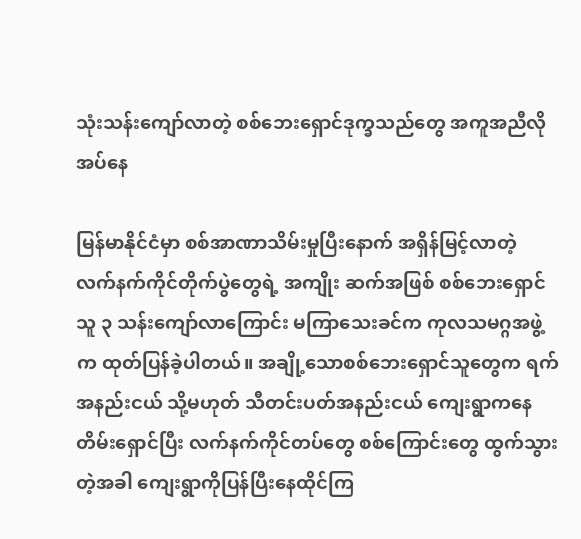သုံးသန်းကျော်လာတဲ့ စစ်ဘေးရှောင်ဒုက္ခသည်တွေ အကူအညီလိုအပ်နေ

မြန်မာနိုင်ငံမှာ စစ်အာဏာသိမ်းမှုပြီးနောက် အရှိန်မြင့်လာတဲ့ လက်နက်ကိုင်တိုက်ပွဲတွေရဲ့ အကျိုး ဆက်အဖြစ် စစ်ဘေးရှောင်သူ ၃ သန်းကျော်လာကြောင်း မကြာသေးခင်က ကုလသမဂ္ဂအဖွဲ့က ထုတ်ပြန်ခဲ့ပါတယ်။ အချို့သောစစ်ဘေးရှောင်သူတွေက ရက်အနည်းငယ် သို့မဟုတ် သီတင်းပတ်အနည်းငယ် ကျေးရွာကနေတိမ်းရှောင်ပြီး လက်နက်ကိုင်တပ်တွေ စစ်ကြောင်းတွေ ထွက်သွားတဲ့အခါ ကျေးရွာကိုပြန်ပြီးနေထိုင်ကြ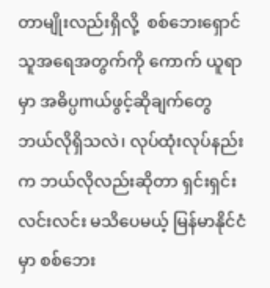တာမျိုးလည်းရှိလို့  စစ်ဘေးရှောင်သူအရေအတွက်ကို ကောက် ယူရာမှာ အဓိပ္ပmယ်ဖွင့်ဆိုချက်တွေ ဘယ်လိုရှိသလဲ၊ လုပ်ထုံးလုပ်နည်းက ဘယ်လိုလည်းဆိုတာ ရှင်းရှင်းလင်းလင်း မသိပေမယ့် မြန်မာနိုင်ငံမှာ စစ်ဘေး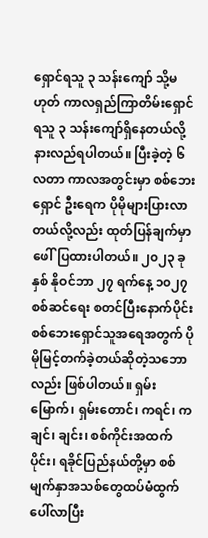ရှောင်ရသူ ၃ သန်းကျော် သို့မဟုတ် ကာလရှည်ကြာတိမ်းရှောင်ရသူ ၃ သန်းကျော်ရှိနေတယ်လို့ နားလည်ရပါတယ်။ ပြီးခဲ့တဲ့ ၆ လတာ ကာလအတွင်းမှာ စစ်ဘေးရှောင် ဦးရေက ပိုမိုများပြားလာတယ်လို့လည်း ထုတ်ပြန်ချက်မှာ ဖေါ်ပြထားပါတယ်။ ၂၀၂၃ ခုနှစ် နိုဝင်ဘာ ၂၇ ရက်နေ့ ၁၀၂၇ စစ်ဆင်ရေး စတင်ပြီးနောက်ပိုင်း စစ်ဘေးရှောင်သူအရေအတွက် ပိုမိုမြင့်တက်ခဲ့တယ်ဆိုတဲ့သဘောလည်း ဖြစ်ပါတယ်။ ရှမ်းမြောက်၊ ရှမ်းတောင်၊ ကရင်၊ ကချင်၊ ချင်း၊ စစ်ကိုင်းအထက်ပိုင်း၊ ရခိုင်ပြည်နယ်တို့မှာ စစ်မျက်နှာအသစ်တွေထပ်မံထွက်ပေါ်လာပြီး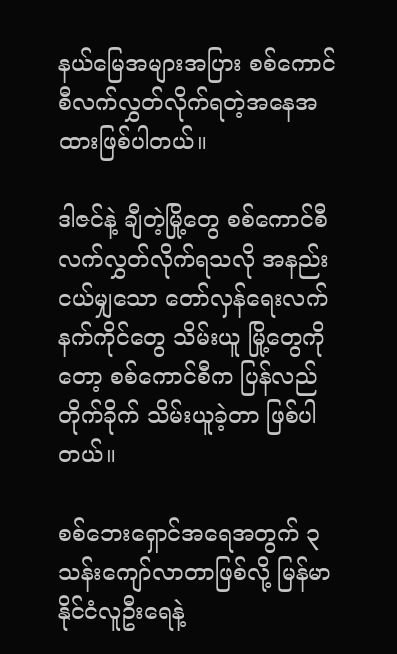နယ်မြေအများအပြား စစ်ကောင်စီလက်လွှတ်လိုက်ရတဲ့အနေအထားဖြစ်ပါတယ်။

ဒါဇင်နဲ့ ချီတဲ့မြို့တွေ စစ်ကောင်စီ လက်လွှတ်လိုက်ရသလို အနည်းငယ်မျှသော တော်လှန်ရေးလက်နက်ကိုင်တွေ သိမ်းယူ မြို့တွေကိုတော့ စစ်ကောင်စီက ပြန်လည်တိုက်ခိုက် သိမ်းယူခဲ့တာ ဖြစ်ပါတယ်။

စစ်ဘေးရှောင်အရေအတွက် ၃ သန်းကျော်လာတာဖြစ်လို့ မြန်မာနိုင်ငံလူဦးရေနဲ့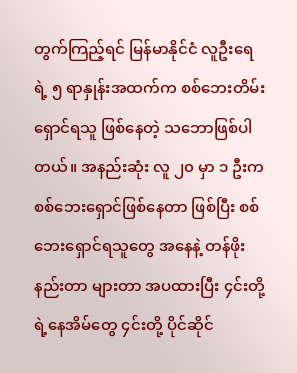တွက်ကြည့်ရင် မြန်မာနိုင်ငံ လူဦးရေရဲ့ ၅ ရာနှုန်းအထက်က စစ်ဘေးတိမ်းရှောင်ရသူ ဖြစ်နေတဲ့ သဘောဖြစ်ပါတယ်။ အနည်းဆုံး လူ ၂၀ မှာ ၁ ဦးက စစ်ဘေးရှောင်ဖြစ်နေတာ ဖြစ်ပြီး စစ်ဘေးရှောင်ရသူတွေ အနေနဲ့ တန်ဖိုးနည်းတာ များတာ အပထားပြီး ၄င်းတို့ရဲ့နေအိမ်တွေ ၄င်းတို့ ပိုင်ဆိုင်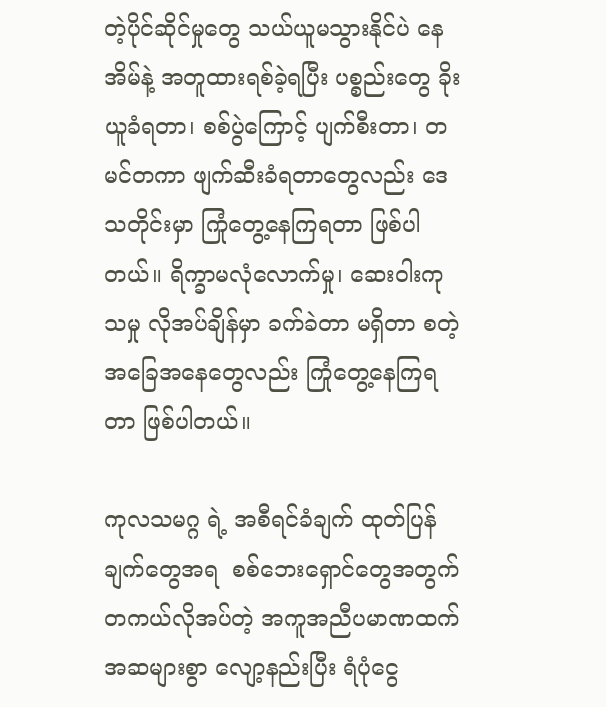တဲ့ပိုင်ဆိုင်မှုတွေ သယ်ယူမသွားနိုင်ပဲ နေအိမ်နဲ့ အတူထားရစ်ခဲ့ရပြီး ပစ္စည်းတွေ ခိုးယူခံရတာ၊ စစ်ပွဲကြောင့် ပျက်စီးတာ၊ တမင်တကာ ဖျက်ဆီးခံရတာတွေလည်း ဒေသတိုင်းမှာ ကြုံတွေ့နေကြရတာ ဖြစ်ပါတယ်။ ရိက္ခာမလုံလောက်မှု၊ ဆေးဝါးကုသမှု လိုအပ်ချိန်မှာ ခက်ခဲတာ မရှိတာ စတဲ့အခြေအနေတွေလည်း ကြုံတွေ့နေကြရတာ ဖြစ်ပါတယ်။

ကုလသမဂ္ဂ ရဲ့ အစီရင်ခံချက် ထုတ်ပြန်ချက်တွေအရ  စစ်ဘေးရှောင်တွေအတွက် တကယ်လိုအပ်တဲ့ အကူအညီပမာဏထက် အဆများစွာ လျော့နည်းပြီး ရံပုံငွေ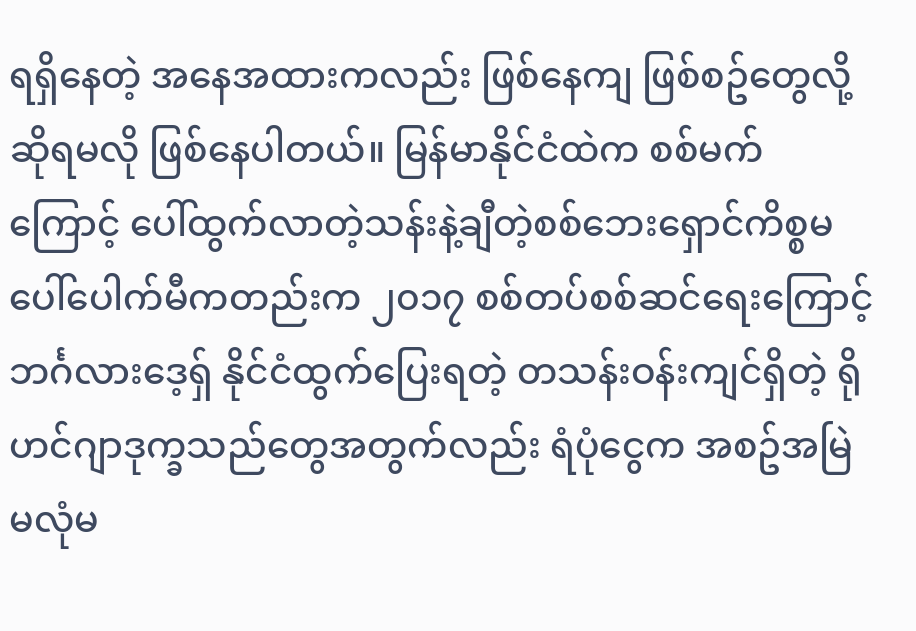ရရှိနေတဲ့ အနေအထားကလည်း ဖြစ်နေကျ ဖြစ်စဥ်တွေလို့ ဆိုရမလို ဖြစ်နေပါတယ်။ မြန်မာနိုင်ငံထဲက စစ်မက်ကြောင့် ပေါ်ထွက်လာတဲ့သန်းနဲ့ချီတဲ့စစ်ဘေးရှောင်ကိစ္စမပေါ်ပေါက်မီကတည်းက ၂၀၁၇ စစ်တပ်စစ်ဆင်ရေးကြောင့် ဘင်္ဂလားဒေ့ရှ် နိုင်ငံထွက်ပြေးရတဲ့ တသန်းဝန်းကျင်ရှိတဲ့ ရိုဟင်ဂျာဒုက္ခသည်တွေအတွက်လည်း ရံပုံငွေက အစဥ်အမြဲ မလုံမ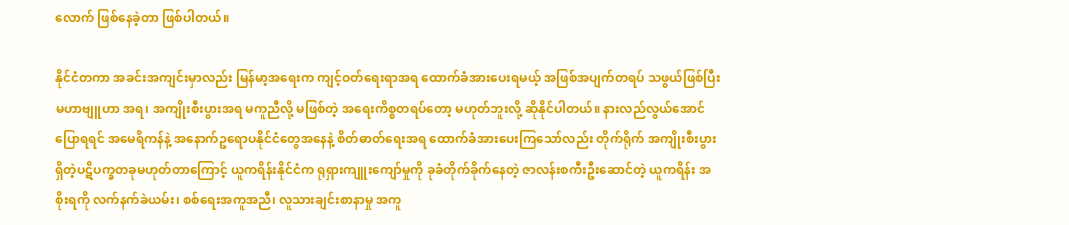လောက် ဖြစ်နေခဲ့တာ ဖြစ်ပါတယ်။

နိုင်ငံတကာ အခင်းအကျင်းမှာလည်း မြန်မာ့အရေးက ကျင့်ဝတ်ရေးရာအရ ထောက်ခံအားပေးရမယ့် အဖြစ်အပျက်တရပ် သဖွယ်ဖြစ်ပြီး မဟာဗျူဟာ အရ၊ အကျိုးစီးပွားအရ မကူညီလို့ မဖြစ်တဲ့ အရေးကိစ္စတရပ်တော့ မဟုတ်ဘူးလို့ ဆိုနိုင်ပါတယ်။ နားလည်လွယ်အောင် ပြောရရင် အမေရိကန်နဲ့ အနောက်ဥရောပနိုင်ငံတွေအနေနဲ့ စိတ်ဓာတ်ရေးအရ ထောက်ခံအားပေးကြသော်လည်း တိုက်ရိုက် အကျိုးစီးပွားရှိတဲ့ပဋိပက္ခတခုမဟုတ်တာကြောင့် ယူကရိန်းနိုင်ငံက ရုရှားကျူးကျော်မှုကို ခုခံတိုက်ခိုက်နေတဲ့ ဇာလန်းစကီးဦးဆောင်တဲ့ ယူကရိန်း အစိုးရကို လက်နက်ခဲယမ်း၊ စစ်ရေးအကူအညီ၊ လူသားချင်းစာနာမှု အကူ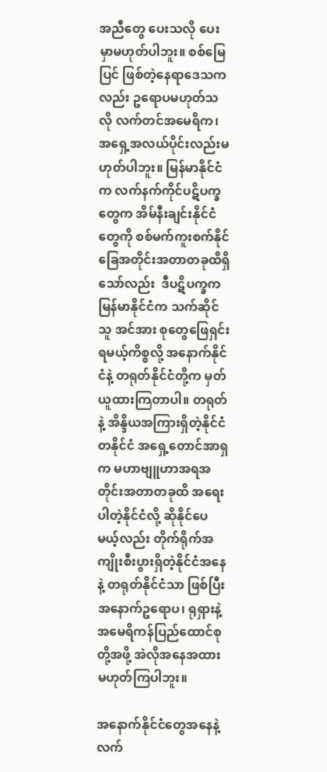အညီတွေ ပေးသလို ပေးမှာမဟုတ်ပါဘူး။ စစ်မြေပြင် ဖြစ်တဲ့နေရာဒေသကလည်း ဥရောပမဟုတ်သလို လက်တင်အမေရိက၊ အရှေ့အလယ်ပိုင်းလည်းမဟုတ်ပါဘူး။ မြန်မာနိုင်ငံက လက်နက်ကိုင်ပဋိပက္ခတွေက အိမ်နီးချင်းနိုင်ငံတွေကို စစ်မက်ကူးစက်နိုင်ခြေအတိုင်းအတာတခုထိရှိသော်လည်း  ဒီပဋိပက္ခက မြန်မာနိုင်ငံက သက်ဆိုင်သူ အင်အား စုတွေဖြေရှင်းရမယ့်ကိစ္စလို့ အနောက်နိုင်ငံနဲ့ တရုတ်နိုင်ငံတို့က မှတ်ယူထားကြတာပါ။ တရုတ်နဲ့ အိန္ဒိယအကြားရှိတဲ့နိုင်ငံတနိုင်ငံ အရှေ့တောင်အာရှက မဟာဗျူဟာအရအတိုင်းအတာတခုထိ အရေးပါတဲ့နိုင်ငံလို့ ဆိုနိုင်ပေမယ့်လည်း တိုက်ရိုက်အကျိုးစီးပွားရှိတဲ့နိုင်ငံအနေနဲ့ တရုတ်နိုင်ငံသာ ဖြစ်ပြီး အနောက်ဥရောပ၊ ရုရှားနဲ့ အမေရိကန်ပြည်ထောင်စုတို့အဖို့ အဲလိုအနေအထားမဟုတ်ကြပါဘူး။

အနောက်နိုင်ငံတွေအနေနဲ့ လက်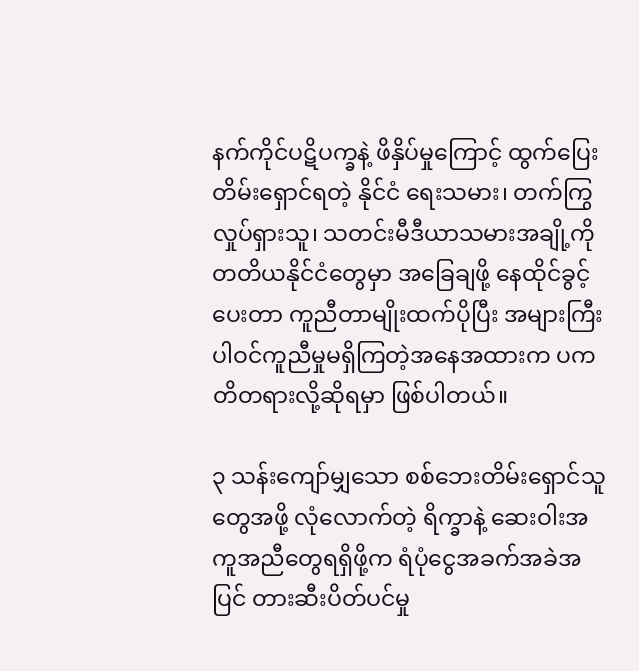နက်ကိုင်ပဋိပက္ခနဲ့ ဖိနှိပ်မှုကြောင့် ထွက်ပြေးတိမ်းရှောင်ရတဲ့ နိုင်ငံ ရေးသမား၊ တက်ကြွလှုပ်ရှားသူ၊ သတင်းမီဒီယာသမားအချို့ကို တတိယနိုင်ငံတွေမှာ အခြေချဖို့ နေထိုင်ခွင့်ပေးတာ ကူညီတာမျိုးထက်ပိုပြီး အများကြီးပါဝင်ကူညီမှုမရှိကြတဲ့အနေအထားက ပကတိတရားလို့ဆိုရမှာ ဖြစ်ပါတယ်။

၃ သန်းကျော်မျှသော စစ်ဘေးတိမ်းရှောင်သူတွေအဖို့ လုံလောက်တဲ့ ရိက္ခာနဲ့ ဆေးဝါးအကူအညီတွေရရှိဖို့က ရံပုံငွေအခက်အခဲအပြင် တားဆီးပိတ်ပင်မှု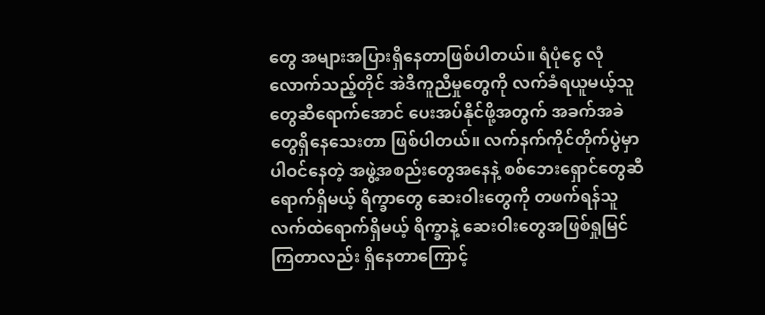တွေ အများအပြားရှိနေတာဖြစ်ပါတယ်။ ရံပုံငွေ လုံလောက်သည့်တိုင် အဲဒီကူညီမှုတွေကို လက်ခံရယူမယ့်သူတွေဆီရောက်အောင် ပေးအပ်နိုင်ဖို့အတွက် အခက်အခဲတွေရှိနေသေးတာ ဖြစ်ပါတယ်။ လက်နက်ကိုင်တိုက်ပွဲမှာ ပါဝင်နေတဲ့ အဖွဲ့အစည်းတွေအနေနဲ့ စစ်ဘေးရှောင်တွေဆီရောက်ရှိမယ့် ရိက္ခာတွေ ဆေးဝါးတွေကို တဖက်ရန်သူလက်ထဲရောက်ရှိမယ့် ရိက္ခာနဲ့ ဆေးဝါးတွေအဖြစ်ရှုမြင်ကြတာလည်း ရှိနေတာကြောင့်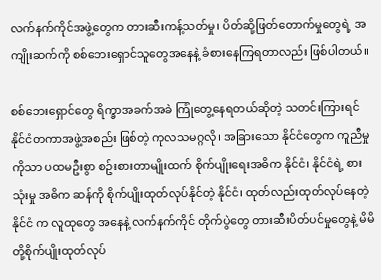လက်နက်ကိုင်အဖွဲ့တွေက တားဆီးကန့်သတ်မှု၊ ပိတ်ဆို့ဖြတ်တောက်မှုတွေရဲ့ အကျိုးဆက်ကို စစ်ဘေးရှောင်သူတွေအနေနဲ့ ခံစားနေကြရတာလည်း ဖြစ်ပါတယ်။

စစ်ဘေးရှောင်တွေ ရိက္ခာအခက်အခဲ ကြုံတွေ့နေရတယ်ဆိုတဲ့ သတင်းကြားရင် နိုင်ငံတကာအဖွဲ့အစည်း ဖြစ်တဲ့ ကုလသမဂ္ဂလို၊ အခြားသော နိုင်ငံတွေက ကူညီမှုကိုသာ ပထမဦးစွာ စဥ်းစားတာမျိုးထက် စိုက်ပျိုးရေးအဓိက နိုင်ငံ၊ နိုင်ငံရဲ့ စားသုံးမှု အဓိက ဆန်ကို စိုက်ပျိုးထုတ်လုပ်နိုင်တဲ့ နိုင်ငံ၊ ထုတ်လည်းထုတ်လုပ်နေတဲ့နိုင်ငံ က လူထုတွေ အနေနဲ့ လက်နက်ကိုင် တိုက်ပွဲတွေ တားဆီးပိတ်ပင်မှုတွေနဲ့ မိမိတို့စိုက်ပျိုးထုတ်လုပ်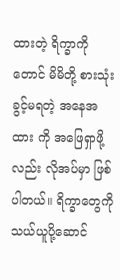ထားတဲ့ ရိက္ခာကိုတောင် မိမိတို့ စားသုံးခွင့်မရတဲ့ အနေအထား ကို အဖြေရှာဖို့လည်း လိုအပ်မှာ ဖြစ်ပါတယ်။ ရိက္ခာတွေကို သယ်ယူပို့ဆောင်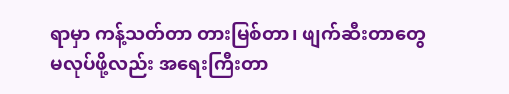ရာမှာ ကန့်သတ်တာ တားမြစ်တာ၊ ဖျက်ဆီးတာတွေ မလုပ်ဖို့လည်း အရေးကြီးတာ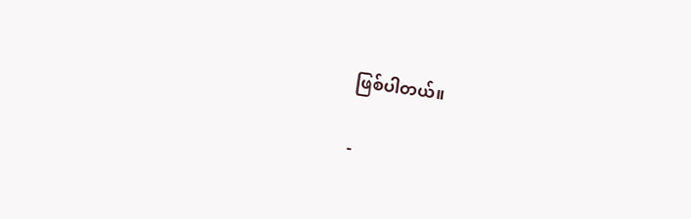ဖြစ်ပါတယ်။

-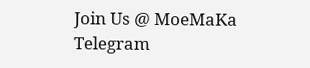Join Us @ MoeMaKa Telegram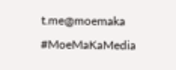t.me@moemaka
#MoeMaKaMedia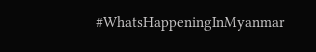#WhatsHappeningInMyanmar